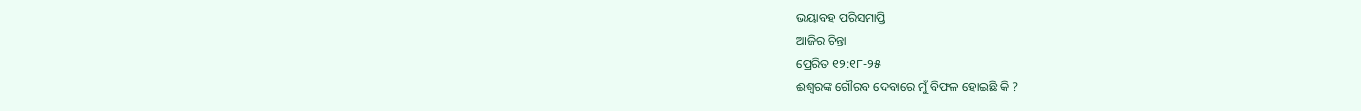ଭୟାବହ ପରିସମାପ୍ତି
ଆଜିର ଚିନ୍ତା
ପ୍ରେରିତ ୧୨:୧୮-୨୫
ଈଶ୍ୱରଙ୍କ ଗୌରବ ଦେବାରେ ମୁଁ ବିଫଳ ହୋଇଛି କି ?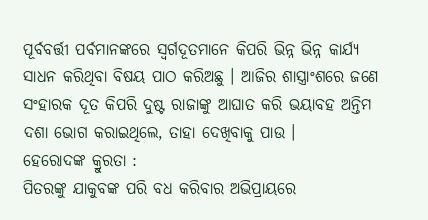ପୂର୍ବବର୍ତ୍ତୀ ପର୍ବମାନଙ୍କରେ ସ୍ୱର୍ଗଦୂତମାନେ କିପରି ଭିନ୍ନ ଭିନ୍ନ କାର୍ଯ୍ୟ ସାଧନ କରିଥିବା ବିଷୟ ପାଠ କରିଅଛୁ । ଆଜିର ଶାସ୍ତ୍ରାଂଶରେ ଜଣେ ସଂହାରକ ଦୂତ କିପରି ଦୁଷ୍ଟ ରାଜାଙ୍କୁ ଆଘାତ କରି ଭୟାବହ ଅନ୍ତିମ ଦଶା ଭୋଗ କରାଇଥିଲେ, ତାହା ଦେଖିବାକୁ ପାଉ ।
ହେରୋଦଙ୍କ କ୍ରୁରତା :
ପିତରଙ୍କୁ ଯାକୁବଙ୍କ ପରି ବଧ କରିବାର ଅଭିପ୍ରାୟରେ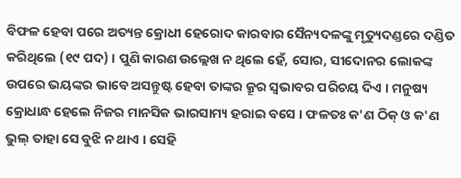ବିଫଳ ହେବା ପରେ ଅତ୍ୟନ୍ତ କ୍ରୋଧୀ ହେରୋଦ କାରବାର ସୈନ୍ୟଦଳଙ୍କୁ ମୃତ୍ୟୁଦଣ୍ଡରେ ଦଣ୍ଡିତ କରିଥିଲେ (୧୯ ପଦ) । ପୁଣି କାରଣ ଉଲ୍ଲେଖ ନ ଥିଲେ ହେଁ, ସୋର, ସୀଦୋନର ଲୋକଙ୍କ ଉପରେ ଭୟଙ୍କର ଭାବେ ଅସନ୍ତୁଷ୍ଟ ହେବା ତାଙ୍କର କ୍ରୂର ସ୍ୱଭାବର ପରିଚୟ ଦିଏ । ମନୁଷ୍ୟ କ୍ରୋଧାନ୍ଧ ହେଲେ ନିଜର ମାନସିକ ଭାରସାମ୍ୟ ହରାଇ ବସେ । ଫଳତଃ କ'ଣ ଠିକ୍ ଓ କ'ଣ ଭୁଲ୍ ତାହା ସେ ବୁଝି ନ ଥାଏ । ସେହି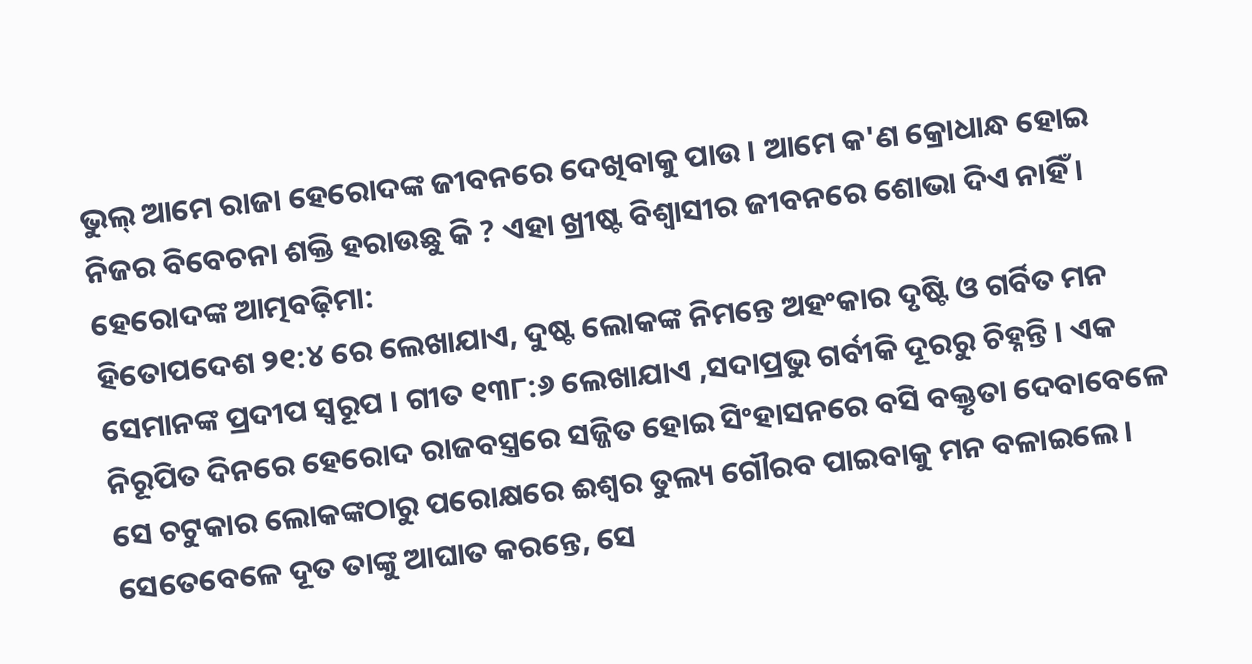ଭୁଲ୍ ଆମେ ରାଜା ହେରୋଦଙ୍କ ଜୀବନରେ ଦେଖିବାକୁ ପାଉ । ଆମେ କ'ଣ କ୍ରୋଧାନ୍ଧ ହୋଇ ନିଜର ବିବେଚନା ଶକ୍ତି ହରାଉଛୁ କି ? ଏହା ଖ୍ରୀଷ୍ଟ ବିଶ୍ଵାସୀର ଜୀବନରେ ଶୋଭା ଦିଏ ନାହିଁ ।
ହେରୋଦଙ୍କ ଆତ୍ମବଢ଼ିମା:
ହିତୋପଦେଶ ୨୧:୪ ରେ ଲେଖାଯାଏ, ଦୁଷ୍ଟ ଲୋକଙ୍କ ନିମନ୍ତେ ଅହଂକାର ଦୃଷ୍ଟି ଓ ଗର୍ବିତ ମନ ସେମାନଙ୍କ ପ୍ରଦୀପ ସ୍ୱରୂପ । ଗୀତ ୧୩୮:୬ ଲେଖାଯାଏ ,ସଦାପ୍ରଭୁ ଗର୍ବୀକି ଦୂରରୁ ଚିହ୍ନନ୍ତି । ଏକ ନିରୂପିତ ଦିନରେ ହେରୋଦ ରାଜବସ୍ତ୍ରରେ ସଜ୍ଜିତ ହୋଇ ସିଂହାସନରେ ବସି ବକ୍ତୃତା ଦେବାବେଳେ ସେ ଚଟୁକାର ଲୋକଙ୍କଠାରୁ ପରୋକ୍ଷରେ ଈଶ୍ୱର ତୁଲ୍ୟ ଗୌରବ ପାଇବାକୁ ମନ ବଳାଇଲେ । ସେତେବେଳେ ଦୂତ ତାଙ୍କୁ ଆଘାତ କରନ୍ତେ, ସେ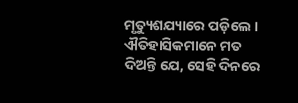ମୃତ୍ୟୁଶଯ୍ୟାରେ ପଡ଼ିଲେ । ଐତିହାସିକମାନେ ମତ ଦିଅନ୍ତି ଯେ, ସେହି ଦିନରେ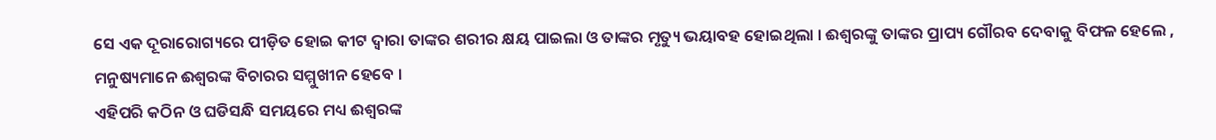ସେ ଏକ ଦୂରାରୋଗ୍ୟରେ ପୀଡ଼ିତ ହୋଇ କୀଟ ଦ୍ଵାରା ତାଙ୍କର ଶରୀର କ୍ଷୟ ପାଇଲା ଓ ତାଙ୍କର ମୃତ୍ୟୁ ଭୟାବହ ହୋଇଥିଲା । ଈଶ୍ୱରଙ୍କୁ ତାଙ୍କର ପ୍ରାପ୍ୟ ଗୌରବ ଦେବାକୁ ବିଫଳ ହେଲେ , ମନୁଷ୍ୟମାନେ ଈଶ୍ୱରଙ୍କ ବିଚାରର ସମ୍ମୁଖୀନ ହେବେ ।
ଏହିପରି କଠିନ ଓ ଘଡିସନ୍ଧି ସମୟରେ ମଧ୍ୟ ଈଶ୍ୱରଙ୍କ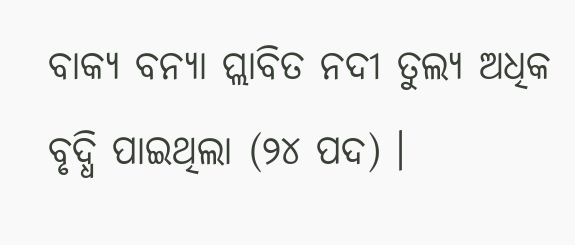ବାକ୍ୟ ବନ୍ୟା ପ୍ଲାବିତ ନଦୀ ତୁଲ୍ୟ ଅଧିକ ବୃଦ୍ଧି ପାଇଥିଲା (୨୪ ପଦ) ।